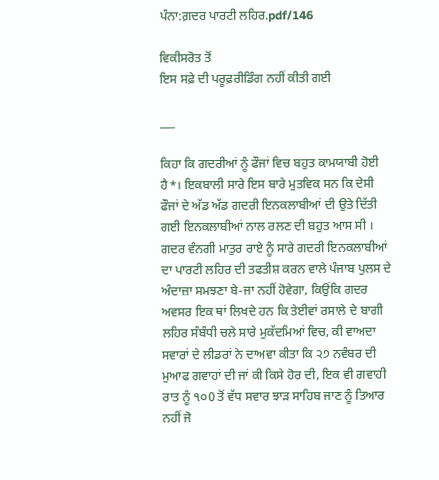ਪੰਨਾ:ਗ਼ਦਰ ਪਾਰਟੀ ਲਹਿਰ.pdf/146

ਵਿਕੀਸਰੋਤ ਤੋਂ
ਇਸ ਸਫ਼ੇ ਦੀ ਪਰੂਫ਼ਰੀਡਿੰਗ ਨਹੀਂ ਕੀਤੀ ਗਈ

___

ਕਿਹਾ ਕਿ ਗਦਰੀਆਂ ਨੂੰ ਫੌਜਾਂ ਵਿਚ ਬਹੁਤ ਕਾਮਯਾਬੀ ਹੋਈ ਹੈ*। ਇਕਬਾਲੀ ਸਾਰੇ ਇਸ ਬਾਰੇ ਮੁਤਵਿਕ ਸਨ ਕਿ ਦੇਸੀ ਫੌਜਾਂ ਦੇ ਅੱਡ ਅੱਡ ਗਦਰੀ ਇਨਕਲਾਬੀਆਂ ਦੀ ਉਤੇ ਦਿੱਤੀ ਗਈ ਇਨਕਲਾਬੀਆਂ ਨਾਲ ਰਲਣ ਦੀ ਬਹੁਤ ਆਸ ਸੀ । ਗਦਰ ਵੰਨਗੀ ਮਾਤੁਰ ਰਾਏ ਨੂੰ ਸਾਰੇ ਗਦਰੀ ਇਨਕਲਾਬੀਆਂ ਦਾ ਪਾਰਟੀ ਲਹਿਰ ਦੀ ਤਫਤੀਸ਼ ਕਰਨ ਵਾਲੇ ਪੰਜਾਬ ਪੁਲਸ ਦੇ ਅੰਦਾਜ਼ਾ ਸਮਝਣਾ ਬੇ-ਜਾ ਨਹੀਂ ਹੋਵੇਗਾ, ਕਿਉਂਕਿ ਗਦਰ ਅਵਸਰ ਇਕ ਥਾਂ ਲਿਖਦੇ ਹਨ ਕਿ ਤੇਈਵਾਂ ਰਸਾਲੇ ਦੇ ਬਾਗੀ ਲਹਿਰ ਸੰਬੰਧੀ ਚਲੇ ਸਾਰੇ ਮੁਕੱਦਮਿਆਂ ਵਿਚ, ਕੀ ਵਾਅਦਾ ਸਵਾਰਾਂ ਦੇ ਲੀਡਰਾਂ ਨੇ ਦਾਅਵਾ ਕੀਤਾ ਕਿ ੨੭ ਨਵੰਬਰ ਦੀ ਮੁਆਫ ਗਵਾਹਾਂ ਦੀ ਜਾਂ ਕੀ ਕਿਸੇ ਹੋਰ ਦੀ, ਇਕ ਵੀ ਗਵਾਹੀ ਰਾਤ ਨੂੰ ੧੦0 ਤੋਂ ਵੱਧ ਸਵਾਰ ਝਾੜ ਸਾਹਿਬ ਜਾਣ ਨੂੰ ਤਿਆਰ ਨਹੀਂ ਜੋ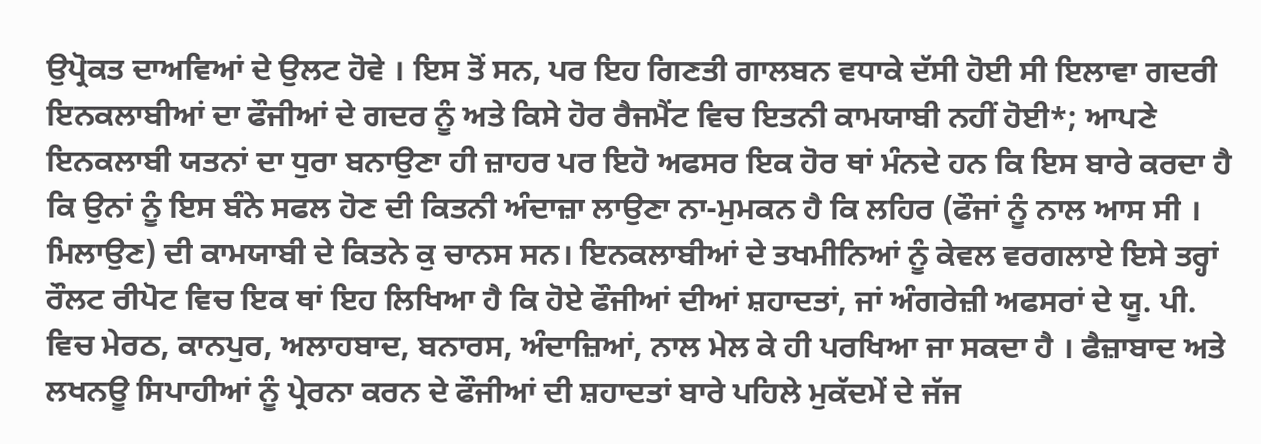ਉਪ੍ਰੋਕਤ ਦਾਅਵਿਆਂ ਦੇ ਉਲਟ ਹੋਵੇ । ਇਸ ਤੋਂ ਸਨ, ਪਰ ਇਹ ਗਿਣਤੀ ਗਾਲਬਨ ਵਧਾਕੇ ਦੱਸੀ ਹੋਈ ਸੀ ਇਲਾਵਾ ਗਦਰੀ ਇਨਕਲਾਬੀਆਂ ਦਾ ਫੌਜੀਆਂ ਦੇ ਗਦਰ ਨੂੰ ਅਤੇ ਕਿਸੇ ਹੋਰ ਰੈਜਮੈਂਟ ਵਿਚ ਇਤਨੀ ਕਾਮਯਾਬੀ ਨਹੀਂ ਹੋਈ*; ਆਪਣੇ ਇਨਕਲਾਬੀ ਯਤਨਾਂ ਦਾ ਧੁਰਾ ਬਨਾਉਣਾ ਹੀ ਜ਼ਾਹਰ ਪਰ ਇਹੋ ਅਫਸਰ ਇਕ ਹੋਰ ਥਾਂ ਮੰਨਦੇ ਹਨ ਕਿ ਇਸ ਬਾਰੇ ਕਰਦਾ ਹੈ ਕਿ ਉਨਾਂ ਨੂੰ ਇਸ ਬੰਨੇ ਸਫਲ ਹੋਣ ਦੀ ਕਿਤਨੀ ਅੰਦਾਜ਼ਾ ਲਾਉਣਾ ਨਾ-ਮੁਮਕਨ ਹੈ ਕਿ ਲਹਿਰ (ਫੌਜਾਂ ਨੂੰ ਨਾਲ ਆਸ ਸੀ । ਮਿਲਾਉਣ) ਦੀ ਕਾਮਯਾਬੀ ਦੇ ਕਿਤਨੇ ਕੁ ਚਾਨਸ ਸਨ। ਇਨਕਲਾਬੀਆਂ ਦੇ ਤਖਮੀਨਿਆਂ ਨੂੰ ਕੇਵਲ ਵਰਗਲਾਏ ਇਸੇ ਤਰ੍ਹਾਂ ਰੌਲਟ ਰੀਪੋਟ ਵਿਚ ਇਕ ਥਾਂ ਇਹ ਲਿਖਿਆ ਹੈ ਕਿ ਹੋਏ ਫੌਜੀਆਂ ਦੀਆਂ ਸ਼ਹਾਦਤਾਂ, ਜਾਂ ਅੰਗਰੇਜ਼ੀ ਅਫਸਰਾਂ ਦੇ ਯੂ. ਪੀ. ਵਿਚ ਮੇਰਠ, ਕਾਨਪੁਰ, ਅਲਾਹਬਾਦ, ਬਨਾਰਸ, ਅੰਦਾਜ਼ਿਆਂ, ਨਾਲ ਮੇਲ ਕੇ ਹੀ ਪਰਖਿਆ ਜਾ ਸਕਦਾ ਹੈ । ਫੈਜ਼ਾਬਾਦ ਅਤੇ ਲਖਨਊ ਸਿਪਾਹੀਆਂ ਨੂੰ ਪ੍ਰੇਰਨਾ ਕਰਨ ਦੇ ਫੌਜੀਆਂ ਦੀ ਸ਼ਹਾਦਤਾਂ ਬਾਰੇ ਪਹਿਲੇ ਮੁਕੱਦਮੇਂ ਦੇ ਜੱਜ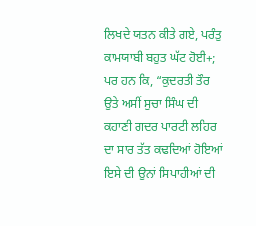ਲਿਖਦੇ ਯਤਨ ਕੀਤੇ ਗਏ, ਪਰੰਤੁ ਕਾਮਯਾਬੀ ਬਹੁਤ ਘੱਟ ਹੋਈ+; ਪਰ ਹਨ ਕਿ, “ਕੁਦਰਤੀ ਤੌਰ ਉਤੇ ਅਸੀਂ ਸੁਚਾ ਸਿੰਘ ਦੀ ਕਹਾਣੀ ਗਦਰ ਪਾਰਟੀ ਲਹਿਰ ਦਾ ਸਾਰ ਤੱਤ ਕਢਦਿਆਂ ਹੋਇਆਂ ਇਸੇ ਦੀ ਉਨਾਂ ਸਿਪਾਹੀਆਂ ਦੀ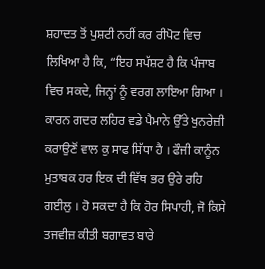ਸ਼ਹਾਦਤ ਤੋਂ ਪੁਸ਼ਟੀ ਨਹੀਂ ਕਰ ਰੀਪੋਟ ਵਿਚ ਲਿਖਿਆ ਹੈ ਕਿ, “ਇਹ ਸਪੱਸ਼ਟ ਹੈ ਕਿ ਪੰਜਾਬ ਵਿਚ ਸਕਦੇ, ਜਿਨ੍ਹਾਂ ਨੂੰ ਵਰਗ ਲਾਇਆ ਗਿਆ । ਕਾਰਨ ਗਦਰ ਲਹਿਰ ਵਡੇ ਪੈਮਾਨੇ ਉੱਤੇ ਖੁਨਰੇਜ਼ੀ ਕਰਾਉਣੋਂ ਵਾਲ ਕੁ ਸਾਫ ਸਿੱਧਾ ਹੈ । ਫੌਜੀ ਕਾਨੂੰਨ ਮੁਤਾਬਕ ਹਰ ਇਕ ਦੀ ਵਿੱਥ ਭਰ ਉਰੇ ਰਹਿ ਗਈਲੁ । ਹੋ ਸਕਦਾ ਹੈ ਕਿ ਹੋਰ ਸਿਪਾਹੀ, ਜੋ ਕਿਸੇ ਤਜਵੀਜ਼ ਕੀਤੀ ਬਗਾਵਤ ਬਾਰੇ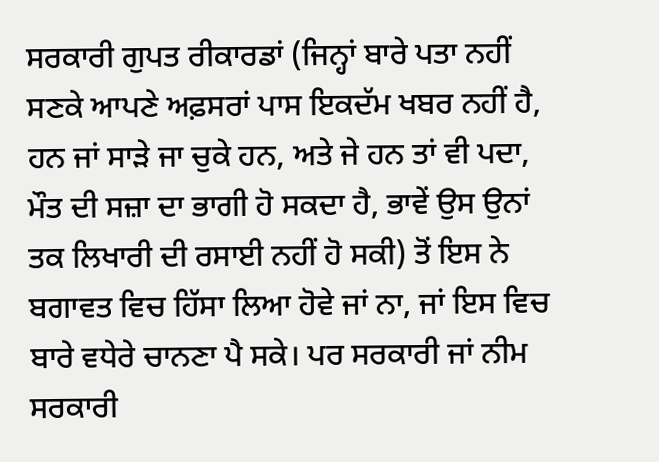ਸਰਕਾਰੀ ਗੁਪਤ ਰੀਕਾਰਡਾਂ (ਜਿਨ੍ਹਾਂ ਬਾਰੇ ਪਤਾ ਨਹੀਂ ਸਣਕੇ ਆਪਣੇ ਅਫ਼ਸਰਾਂ ਪਾਸ ਇਕਦੱਮ ਖਬਰ ਨਹੀਂ ਹੈ, ਹਨ ਜਾਂ ਸਾੜੇ ਜਾ ਚੁਕੇ ਹਨ, ਅਤੇ ਜੇ ਹਨ ਤਾਂ ਵੀ ਪਦਾ, ਮੌਤ ਦੀ ਸਜ਼ਾ ਦਾ ਭਾਗੀ ਹੋ ਸਕਦਾ ਹੈ, ਭਾਵੇਂ ਉਸ ਉਨਾਂ ਤਕ ਲਿਖਾਰੀ ਦੀ ਰਸਾਈ ਨਹੀਂ ਹੋ ਸਕੀ) ਤੋਂ ਇਸ ਨੇ ਬਗਾਵਤ ਵਿਚ ਹਿੱਸਾ ਲਿਆ ਹੋਵੇ ਜਾਂ ਨਾ, ਜਾਂ ਇਸ ਵਿਚ ਬਾਰੇ ਵਧੇਰੇ ਚਾਨਣਾ ਪੈ ਸਕੇ। ਪਰ ਸਰਕਾਰੀ ਜਾਂ ਨੀਮ ਸਰਕਾਰੀ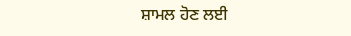ਸ਼ਾਮਲ ਹੋਣ ਲਈ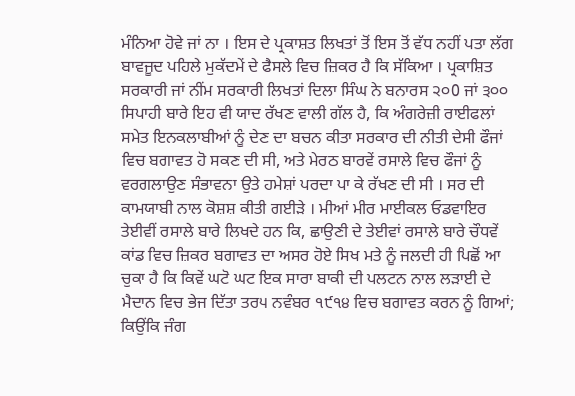ਮੰਨਿਆ ਹੋਵੇ ਜਾਂ ਨਾ । ਇਸ ਦੇ ਪ੍ਰਕਾਸ਼ਤ ਲਿਖਤਾਂ ਤੋਂ ਇਸ ਤੋਂ ਵੱਧ ਨਹੀਂ ਪਤਾ ਲੱਗ ਬਾਵਜੂਦ ਪਹਿਲੇ ਮੁਕੱਦਮੇਂ ਦੇ ਫੈਸਲੇ ਵਿਚ ਜ਼ਿਕਰ ਹੈ ਕਿ ਸੱਕਿਆ । ਪ੍ਰਕਾਸ਼ਿਤ ਸਰਕਾਰੀ ਜਾਂ ਨੀਂਮ ਸਰਕਾਰੀ ਲਿਖਤਾਂ ਦਿਲਾ ਸਿੰਘ ਨੇ ਬਨਾਰਸ ੨੦0 ਜਾਂ ੩੦੦ ਸਿਪਾਹੀ ਬਾਰੇ ਇਹ ਵੀ ਯਾਦ ਰੱਖਣ ਵਾਲੀ ਗੱਲ ਹੈ, ਕਿ ਅੰਗਰੇਜ਼ੀ ਰਾਈਫਲਾਂ ਸਮੇਤ ਇਨਕਲਾਬੀਆਂ ਨੂੰ ਦੇਣ ਦਾ ਬਚਨ ਕੀਤਾ ਸਰਕਾਰ ਦੀ ਨੀਤੀ ਦੇਸੀ ਫੌਜਾਂ ਵਿਚ ਬਗਾਵਤ ਹੋ ਸਕਣ ਦੀ ਸੀ, ਅਤੇ ਮੇਰਠ ਬਾਰਵੇਂ ਰਸਾਲੇ ਵਿਚ ਫੌਜਾਂ ਨੂੰ ਵਰਗਲਾਉਣ ਸੰਭਾਵਨਾ ਉਤੇ ਹਮੇਸ਼ਾਂ ਪਰਦਾ ਪਾ ਕੇ ਰੱਖਣ ਦੀ ਸੀ । ਸਰ ਦੀ ਕਾਮਯਾਬੀ ਨਾਲ ਕੋਸ਼ਸ਼ ਕੀਤੀ ਗਈੜੇ । ਮੀਆਂ ਮੀਰ ਮਾਈਕਲ ਓਡਵਾਇਰ ਤੇਈਵੀਂ ਰਸਾਲੇ ਬਾਰੇ ਲਿਖਦੇ ਹਨ ਕਿ, ਛਾਉਣੀ ਦੇ ਤੇਈਵਾਂ ਰਸਾਲੇ ਬਾਰੇ ਚੌਧਵੇਂ ਕਾਂਡ ਵਿਚ ਜ਼ਿਕਰ ਬਗਾਵਤ ਦਾ ਅਸਰ ਹੋਏ ਸਿਖ ਮਤੇ ਨੂੰ ਜਲਦੀ ਹੀ ਪਿਛੋਂ ਆ ਚੁਕਾ ਹੈ ਕਿ ਕਿਵੇਂ ਘਟੋ ਘਟ ਇਕ ਸਾਰਾ ਬਾਕੀ ਦੀ ਪਲਟਨ ਨਾਲ ਲੜਾਈ ਦੇ ਮੈਦਾਨ ਵਿਚ ਭੇਜ ਦਿੱਤਾ ਤਰ੫ ਨਵੰਬਰ ੧੯੧੪ ਵਿਚ ਬਗਾਵਤ ਕਰਨ ਨੂੰ ਗਿਆਂ; ਕਿਉਂਕਿ ਜੰਗ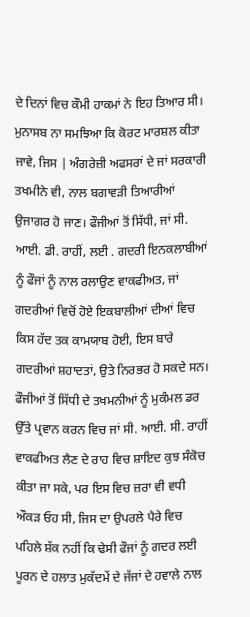ਦੇ ਦਿਨਾਂ ਵਿਚ ਕੌਮੀ ਹਾਕਮਾਂ ਨੇ ਇਹ ਤਿਆਰ ਸੀ। ਮੁਨਾਸਬ ਨਾ ਸਮਝਿਆ ਕਿ ਕੋਰਟ ਮਾਰਸ਼ਲ ਕੀਤਾ ਜਾਵੇ, ਜਿਸ | ਅੰਗਰੇਜ਼ੀ ਅਫਸਰਾਂ ਦੇ ਜਾਂ ਸਰਕਾਰੀ ਤਖਮੀਨੇ ਵੀ, ਨਾਲ ਬਗਾਵੜੀ ਤਿਆਰੀਆਂ ਉਜਾਗਰ ਹੋ ਜਾਣ। ਫੌਜੀਆਂ ਤੋਂ ਸਿੱਧੀ, ਜਾਂ ਸੀ. ਆਈ. ਡੀ. ਰਾਹੀਂ, ਲਈ . ਗਦਰੀ ਇਨਕਲਾਬੀਆਂ ਨੂੰ ਫੌਜਾਂ ਨੂੰ ਨਾਲ ਰਲਾਉਣ ਵਾਕਫੀਅਤ, ਜਾਂ ਗਦਰੀਆਂ ਵਿਚੋਂ ਹੋਏ ਇਕਬਾਲੀਆਂ ਦੀਆਂ ਵਿਚ ਕਿਸ ਹੱਦ ਤਕ ਕਾਮਯਾਬ ਹੋਈ, ਇਸ ਬਾਰੇ ਗਦਰੀਆਂ ਸ਼ਹਾਦਤਾਂ, ਉਤੇ ਨਿਰਭਰ ਹੋ ਸਕਦੇ ਸਨ। ਫੌਜੀਆਂ ਤੋਂ ਸਿੱਧੀ ਦੇ ਤਖਮਨੀਆਂ ਨੂੰ ਮੁਕੰਮਲ ਡਰ ਉੱਤੇ ਪ੍ਰਵਾਨ ਕਰਨ ਵਿਚ ਜਾਂ ਸੀ. ਆਈ. ਸੀ. ਰਾਹੀਂ ਵਾਕਫੀਅਤ ਲੈਣ ਦੇ ਰਾਹ ਵਿਚ ਸ਼ਾਇਦ ਕੁਝ ਸੰਕੋਚ ਕੀਤਾ ਜਾ ਸਕੇ, ਪਰ ਇਸ ਵਿਚ ਜ਼ਰਾ ਵੀ ਵਧੀ ਔਕੜ ਓਹ ਸੀ, ਜਿਸ ਦਾ ਉਪਰਲੇ ਪੈਰੇ ਵਿਚ ਪਹਿਲੇ ਸ਼ੱਕ ਨਹੀਂ ਕਿ ਢੇਸੀ ਫੌਜਾਂ ਨੂੰ ਗਦਰ ਲਈ ਪੂਰਨ ਦੇ ਹਲਾਤ ਮੁਕੱਦਮੇਂ ਦੇ ਜੱਜਾਂ ਦੇ ਹਵਾਲੇ ਨਾਲ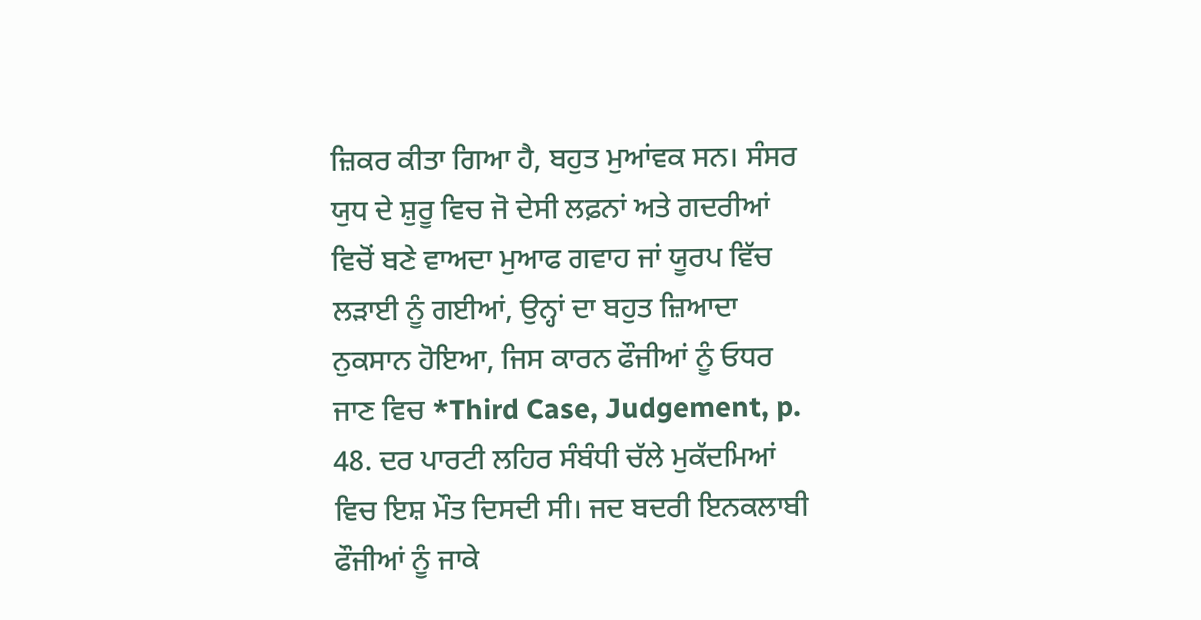ਜ਼ਿਕਰ ਕੀਤਾ ਗਿਆ ਹੈ, ਬਹੁਤ ਮੁਆਂਵਕ ਸਨ। ਸੰਸਰ ਯੁਧ ਦੇ ਸ਼ੁਰੂ ਵਿਚ ਜੋ ਦੇਸੀ ਲਫ਼ਨਾਂ ਅਤੇ ਗਦਰੀਆਂ ਵਿਚੋਂ ਬਣੇ ਵਾਅਦਾ ਮੁਆਫ ਗਵਾਹ ਜਾਂ ਯੂਰਪ ਵਿੱਚ ਲੜਾਈ ਨੂੰ ਗਈਆਂ, ਉਨ੍ਹਾਂ ਦਾ ਬਹੁਤ ਜ਼ਿਆਦਾ ਨੁਕਸਾਨ ਹੋਇਆ, ਜਿਸ ਕਾਰਨ ਫੌਜੀਆਂ ਨੂੰ ਓਧਰ ਜਾਣ ਵਿਚ *Third Case, Judgement, p. 48. ਦਰ ਪਾਰਟੀ ਲਹਿਰ ਸੰਬੰਧੀ ਚੱਲੇ ਮੁਕੱਦਮਿਆਂ ਵਿਚ ਇਸ਼ ਮੌਤ ਦਿਸਦੀ ਸੀ। ਜਦ ਬਦਰੀ ਇਨਕਲਾਬੀ ਫੌਜੀਆਂ ਨੂੰ ਜਾਕੇ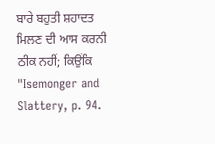ਬਾਰੇ ਬਹੁਤੀ ਸ਼ਹਾਦਤ ਮਿਲਣ ਦੀ ਆਸ ਕਰਨੀ ਠੀਕ ਨਹੀਂ; ਕਿਉਂਕਿ "Isemonger and Slattery, p. 94.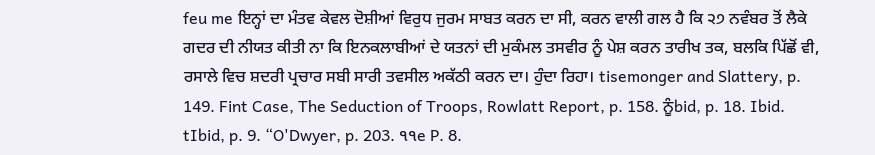feu me ਇਨ੍ਹਾਂ ਦਾ ਮੰਤਵ ਕੇਵਲ ਦੋਸ਼ੀਆਂ ਵਿਰੁਧ ਜੁਰਮ ਸਾਬਤ ਕਰਨ ਦਾ ਸੀ, ਕਰਨ ਵਾਲੀ ਗਲ ਹੈ ਕਿ ੨੭ ਨਵੰਬਰ ਤੋਂ ਲੈਕੇ ਗਦਰ ਦੀ ਨੀਯਤ ਕੀਤੀ ਨਾ ਕਿ ਇਨਕਲਾਬੀਆਂ ਦੇ ਯਤਨਾਂ ਦੀ ਮੁਕੰਮਲ ਤਸਵੀਰ ਨੂੰ ਪੇਸ਼ ਕਰਨ ਤਾਰੀਖ ਤਕ, ਬਲਕਿ ਪਿੱਛੋਂ ਵੀ, ਰਸਾਲੇ ਵਿਚ ਸ਼ਦਰੀ ਪ੍ਰਚਾਰ ਸਬੀ ਸਾਰੀ ਤਵਸੀਲ ਅਕੱਠੀ ਕਰਨ ਦਾ। ਹੁੰਦਾ ਰਿਹਾ। tisemonger and Slattery, p. 149. Fint Case, The Seduction of Troops, Rowlatt Report, p. 158. ਨੂੰbid, p. 18. Ibid. tIbid, p. 9. “O'Dwyer, p. 203. ੧੧e P. 8.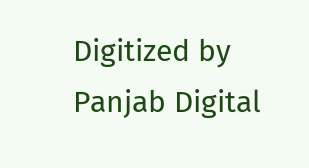Digitized by Panjab Digital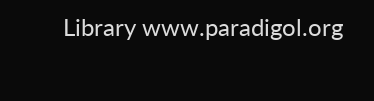Library www.paradigol.org